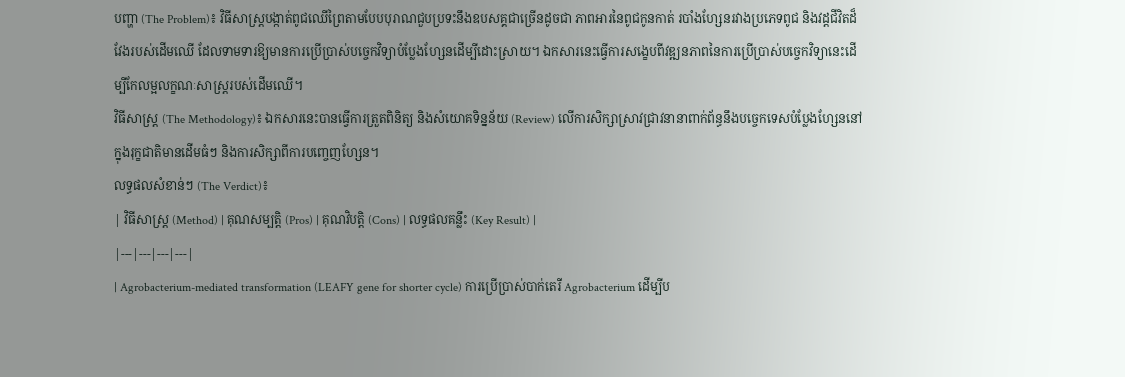បញ្ហា (The Problem)៖ វិធីសាស្ត្របង្កាត់ពូជឈើព្រៃតាមបែបបុរាណជួបប្រទះនឹងឧបសគ្គជាច្រើនដូចជា ភាពអារនៃពូជកូនកាត់ របាំងហ្សែនរវាងប្រភេទពូជ និងវដ្តជីវិតដ៏វែងរបស់ដើមឈើ ដែលទាមទារឱ្យមានការប្រើប្រាស់បច្ចេកវិទ្យាបំប្លែងហ្សែនដើម្បីដោះស្រាយ។ ឯកសារនេះធ្វើការសង្ខេបពីវឌ្ឍនភាពនៃការប្រើប្រាស់បច្ចេកវិទ្យានេះដើម្បីកែលម្អលក្ខណៈសាស្ត្ររបស់ដើមឈើ។
វិធីសាស្ត្រ (The Methodology)៖ ឯកសារនេះបានធ្វើការត្រួតពិនិត្យ និងសំយោគទិន្នន័យ (Review) លើការសិក្សាស្រាវជ្រាវនានាពាក់ព័ន្ធនឹងបច្ចេកទេសបំប្លែងហ្សែននៅក្នុងរុក្ខជាតិមានដើមធំៗ និងការសិក្សាពីការបញ្ចេញហ្សែន។
លទ្ធផលសំខាន់ៗ (The Verdict)៖
| វិធីសាស្ត្រ (Method) | គុណសម្បត្តិ (Pros) | គុណវិបត្តិ (Cons) | លទ្ធផលគន្លឹះ (Key Result) |
|---|---|---|---|
| Agrobacterium-mediated transformation (LEAFY gene for shorter cycle) ការប្រើប្រាស់បាក់តេរី Agrobacterium ដើម្បីប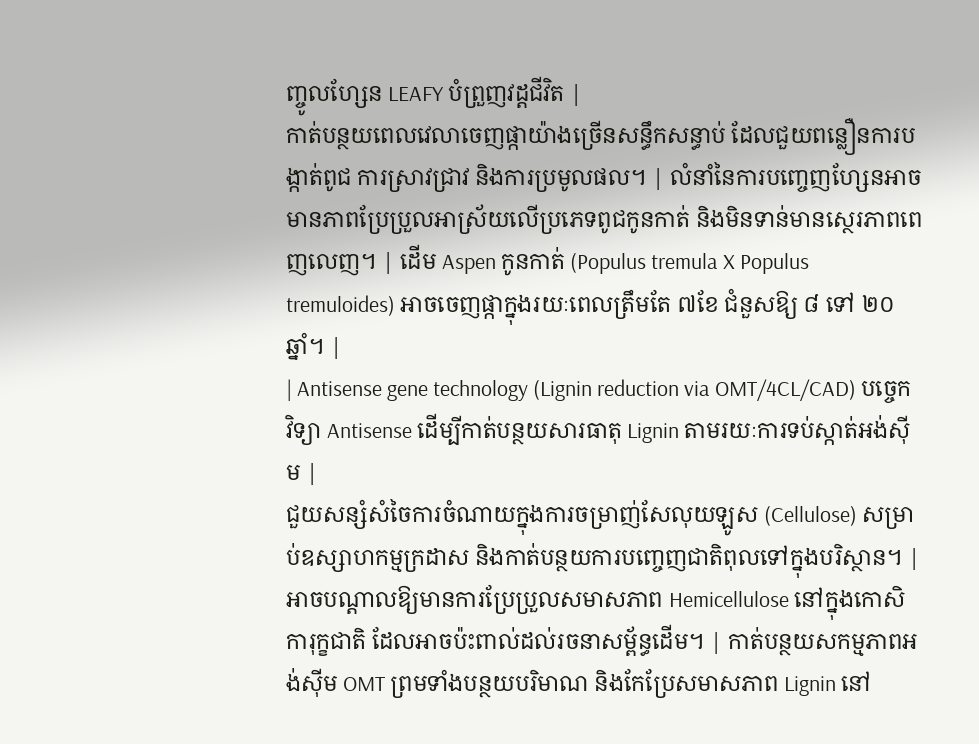ញ្ចូលហ្សែន LEAFY បំព្រួញវដ្តជីវិត |
កាត់បន្ថយពេលវេលាចេញផ្កាយ៉ាងច្រើនសន្ធឹកសន្ធាប់ ដែលជួយពន្លឿនការបង្កាត់ពូជ ការស្រាវជ្រាវ និងការប្រមូលផល។ | លំនាំនៃការបញ្ចេញហ្សែនអាចមានភាពប្រែប្រួលអាស្រ័យលើប្រភេទពូជកូនកាត់ និងមិនទាន់មានស្ថេរភាពពេញលេញ។ | ដើម Aspen កូនកាត់ (Populus tremula X Populus tremuloides) អាចចេញផ្កាក្នុងរយៈពេលត្រឹមតែ ៧ខែ ជំនួសឱ្យ ៨ ទៅ ២០ឆ្នាំ។ |
| Antisense gene technology (Lignin reduction via OMT/4CL/CAD) បច្ចេកវិទ្យា Antisense ដើម្បីកាត់បន្ថយសារធាតុ Lignin តាមរយៈការទប់ស្កាត់អង់ស៊ីម |
ជួយសន្សំសំចៃការចំណាយក្នុងការចម្រាញ់សែលុយឡូស (Cellulose) សម្រាប់ឧស្សាហកម្មក្រដាស និងកាត់បន្ថយការបញ្ចេញជាតិពុលទៅក្នុងបរិស្ថាន។ | អាចបណ្តាលឱ្យមានការប្រែប្រួលសមាសភាព Hemicellulose នៅក្នុងកោសិការុក្ខជាតិ ដែលអាចប៉ះពាល់ដល់រចនាសម្ព័ន្ធដើម។ | កាត់បន្ថយសកម្មភាពអង់ស៊ីម OMT ព្រមទាំងបន្ថយបរិមាណ និងកែប្រែសមាសភាព Lignin នៅ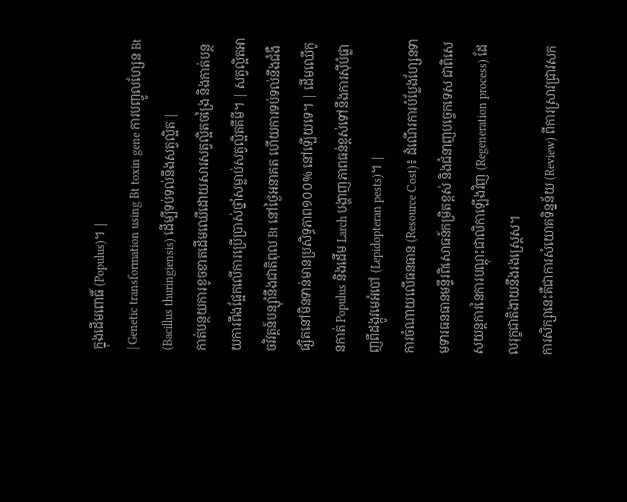ក្នុងដើមពោធិ៍ (Populus)។ |
| Genetic transformation using Bt toxin gene ការបញ្ចូលហ្សែន Bt (Bacillus thuringiensis) ដើម្បីទប់ទល់នឹងសត្វល្អិត |
កាត់បន្ថយការខូចខាតដើមឈើដោយសារសត្វល្អិតចង្រៃ និងកាត់បន្ថយការពឹងផ្អែកលើការប្រើប្រាស់ថ្នាំសម្លាប់សត្វល្អិតគីមី។ | សត្វល្អិតអាចវិវត្តន៍បន្ស៊ាំនឹងជាតិពុល Bt នៅថ្ងៃអនាគត ហើយការទប់ទល់នឹងជំងឺផ្សិតនៅមិនទាន់មានប្រសិទ្ធភាព១០០% នៅឡើយទេ។ | ដើមឈើកូនកាត់ Populus និងដើម Larch បង្ហាញភាពធន់ខ្ពស់ទៅនឹងការស៊ីបំផ្លាញពីដង្កូវមេអំបៅ (Lepidopteran pests)។ |
ការចំណាយលើធនធាន (Resource Cost)៖ ដំណើរការបំប្លែងហ្សែនទាមទារធនធានមន្ទីរពិសោធន៍កម្រិតខ្ពស់ និងជំនាញបច្ចេកទេស ជាពិសេសយន្តការនៃការបណ្តុះជាលិកាឡើងវិញ (Regeneration process) ដែលរុក្ខជាតិងាយនឹងរងស្ត្រេស។
ការសិក្សានេះគឺជាការសំយោគទិន្នន័យ (Review) ពីការស្រាវជ្រាវសក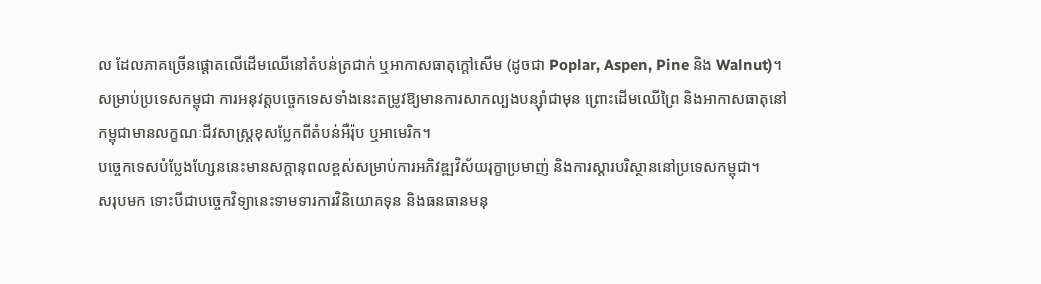ល ដែលភាគច្រើនផ្តោតលើដើមឈើនៅតំបន់ត្រជាក់ ឬអាកាសធាតុក្តៅសើម (ដូចជា Poplar, Aspen, Pine និង Walnut)។ សម្រាប់ប្រទេសកម្ពុជា ការអនុវត្តបច្ចេកទេសទាំងនេះតម្រូវឱ្យមានការសាកល្បងបន្ស៊ាំជាមុន ព្រោះដើមឈើព្រៃ និងអាកាសធាតុនៅកម្ពុជាមានលក្ខណៈជីវសាស្ត្រខុសប្លែកពីតំបន់អឺរ៉ុប ឬអាមេរិក។
បច្ចេកទេសបំប្លែងហ្សែននេះមានសក្តានុពលខ្ពស់សម្រាប់ការអភិវឌ្ឍវិស័យរុក្ខាប្រមាញ់ និងការស្តារបរិស្ថាននៅប្រទេសកម្ពុជា។
សរុបមក ទោះបីជាបច្ចេកវិទ្យានេះទាមទារការវិនិយោគទុន និងធនធានមនុ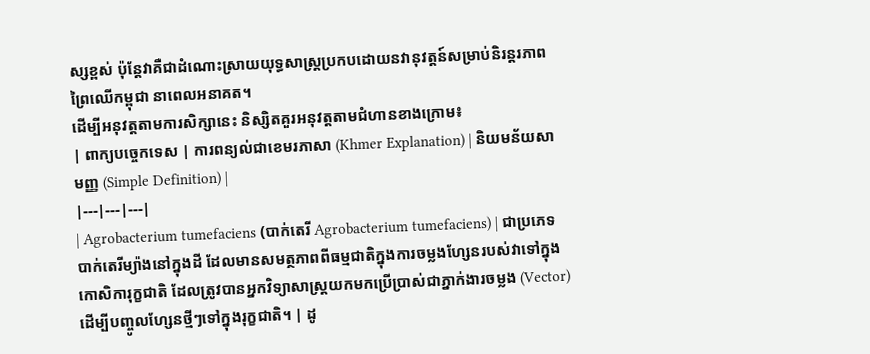ស្សខ្ពស់ ប៉ុន្តែវាគឺជាដំណោះស្រាយយុទ្ធសាស្ត្រប្រកបដោយនវានុវត្តន៍សម្រាប់និរន្តរភាពព្រៃឈើកម្ពុជា នាពេលអនាគត។
ដើម្បីអនុវត្តតាមការសិក្សានេះ និស្សិតគួរអនុវត្តតាមជំហានខាងក្រោម៖
| ពាក្យបច្ចេកទេស | ការពន្យល់ជាខេមរភាសា (Khmer Explanation) | និយមន័យសាមញ្ញ (Simple Definition) |
|---|---|---|
| Agrobacterium tumefaciens (បាក់តេរី Agrobacterium tumefaciens) | ជាប្រភេទបាក់តេរីម្យ៉ាងនៅក្នុងដី ដែលមានសមត្ថភាពពីធម្មជាតិក្នុងការចម្លងហ្សែនរបស់វាទៅក្នុងកោសិការុក្ខជាតិ ដែលត្រូវបានអ្នកវិទ្យាសាស្ត្រយកមកប្រើប្រាស់ជាភ្នាក់ងារចម្លង (Vector) ដើម្បីបញ្ចូលហ្សែនថ្មីៗទៅក្នុងរុក្ខជាតិ។ | ដូ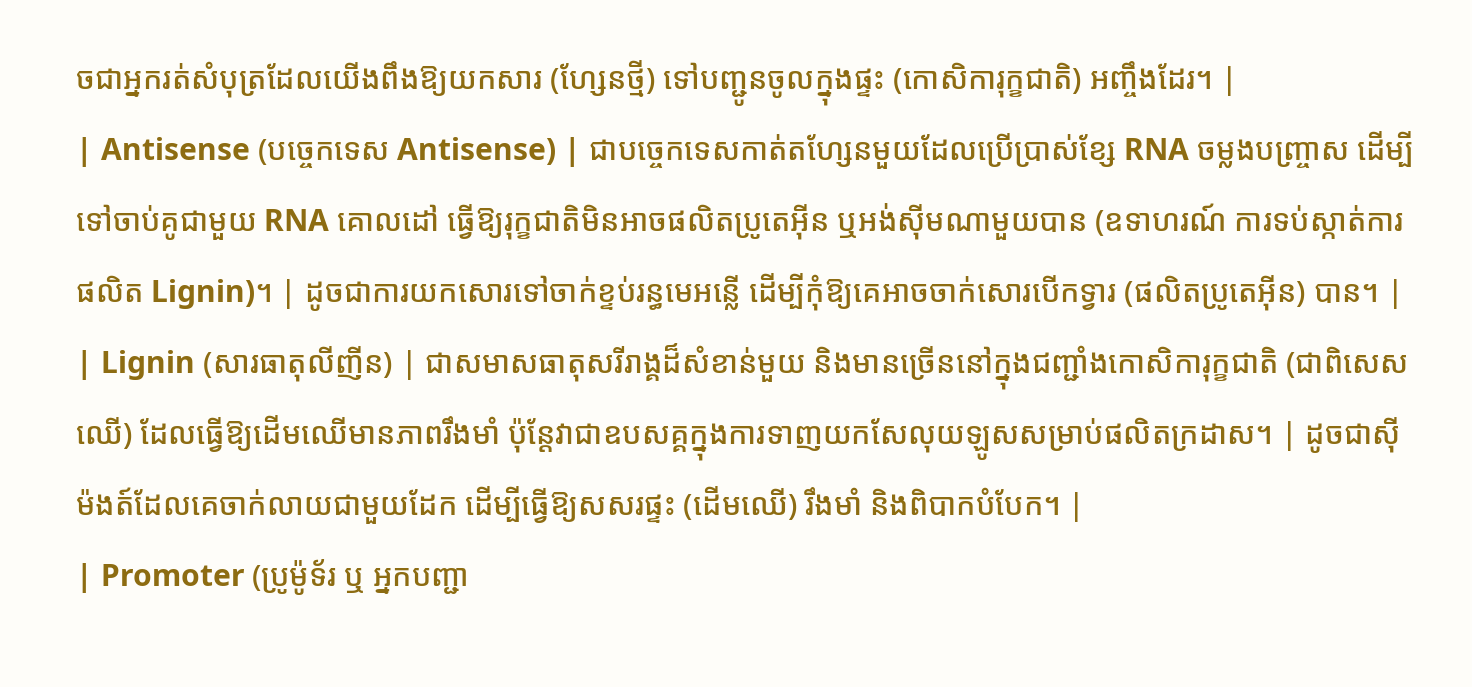ចជាអ្នករត់សំបុត្រដែលយើងពឹងឱ្យយកសារ (ហ្សែនថ្មី) ទៅបញ្ជូនចូលក្នុងផ្ទះ (កោសិការុក្ខជាតិ) អញ្ចឹងដែរ។ |
| Antisense (បច្ចេកទេស Antisense) | ជាបច្ចេកទេសកាត់តហ្សែនមួយដែលប្រើប្រាស់ខ្សែ RNA ចម្លងបញ្ច្រាស ដើម្បីទៅចាប់គូជាមួយ RNA គោលដៅ ធ្វើឱ្យរុក្ខជាតិមិនអាចផលិតប្រូតេអ៊ីន ឬអង់ស៊ីមណាមួយបាន (ឧទាហរណ៍ ការទប់ស្កាត់ការផលិត Lignin)។ | ដូចជាការយកសោរទៅចាក់ខ្ទប់រន្ធមេអន្លើ ដើម្បីកុំឱ្យគេអាចចាក់សោរបើកទ្វារ (ផលិតប្រូតេអ៊ីន) បាន។ |
| Lignin (សារធាតុលីញីន) | ជាសមាសធាតុសរីរាង្គដ៏សំខាន់មួយ និងមានច្រើននៅក្នុងជញ្ជាំងកោសិការុក្ខជាតិ (ជាពិសេសឈើ) ដែលធ្វើឱ្យដើមឈើមានភាពរឹងមាំ ប៉ុន្តែវាជាឧបសគ្គក្នុងការទាញយកសែលុយឡូសសម្រាប់ផលិតក្រដាស។ | ដូចជាស៊ីម៉ងត៍ដែលគេចាក់លាយជាមួយដែក ដើម្បីធ្វើឱ្យសសរផ្ទះ (ដើមឈើ) រឹងមាំ និងពិបាកបំបែក។ |
| Promoter (ប្រូម៉ូទ័រ ឬ អ្នកបញ្ជា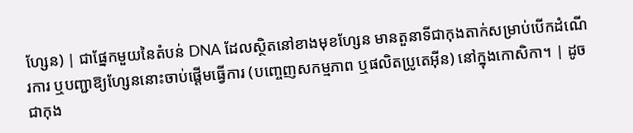ហ្សែន) | ជាផ្នែកមួយនៃតំបន់ DNA ដែលស្ថិតនៅខាងមុខហ្សែន មានតួនាទីជាកុងតាក់សម្រាប់បើកដំណើរការ ឬបញ្ជាឱ្យហ្សែននោះចាប់ផ្តើមធ្វើការ (បញ្ចេញសកម្មភាព ឬផលិតប្រូតេអ៊ីន) នៅក្នុងកោសិកា។ | ដូចជាកុង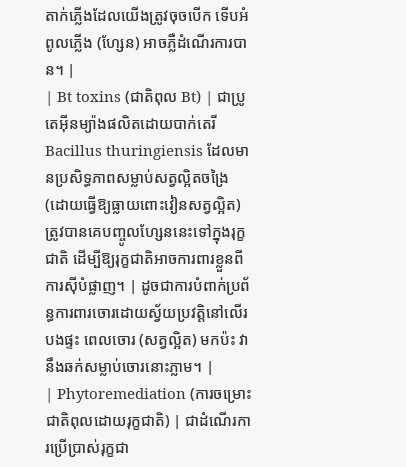តាក់ភ្លើងដែលយើងត្រូវចុចបើក ទើបអំពូលភ្លើង (ហ្សែន) អាចភ្លឺដំណើរការបាន។ |
| Bt toxins (ជាតិពុល Bt) | ជាប្រូតេអ៊ីនម្យ៉ាងផលិតដោយបាក់តេរី Bacillus thuringiensis ដែលមានប្រសិទ្ធភាពសម្លាប់សត្វល្អិតចង្រៃ (ដោយធ្វើឱ្យធ្លាយពោះវៀនសត្វល្អិត) ត្រូវបានគេបញ្ចូលហ្សែននេះទៅក្នុងរុក្ខជាតិ ដើម្បីឱ្យរុក្ខជាតិអាចការពារខ្លួនពីការស៊ីបំផ្លាញ។ | ដូចជាការបំពាក់ប្រព័ន្ធការពារចោរដោយស្វ័យប្រវត្តិនៅលើរបងផ្ទះ ពេលចោរ (សត្វល្អិត) មកប៉ះ វានឹងឆក់សម្លាប់ចោរនោះភ្លាម។ |
| Phytoremediation (ការចម្រោះជាតិពុលដោយរុក្ខជាតិ) | ជាដំណើរការប្រើប្រាស់រុក្ខជា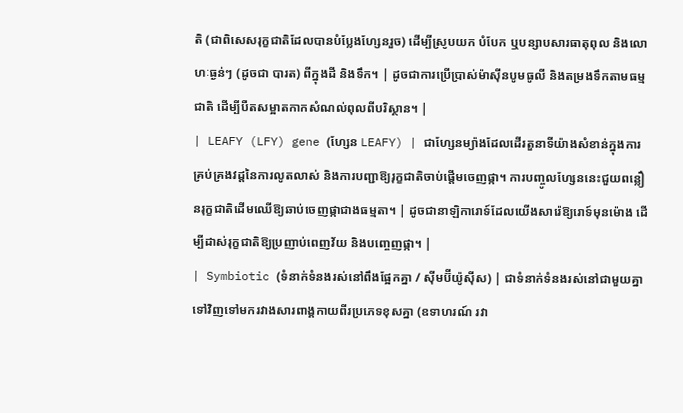តិ (ជាពិសេសរុក្ខជាតិដែលបានបំប្លែងហ្សែនរួច) ដើម្បីស្រូបយក បំបែក ឬបន្សាបសារធាតុពុល និងលោហៈធ្ងន់ៗ (ដូចជា បារត) ពីក្នុងដី និងទឹក។ | ដូចជាការប្រើប្រាស់ម៉ាស៊ីនបូមធូលី និងតម្រងទឹកតាមធម្មជាតិ ដើម្បីបឺតសម្អាតកាកសំណល់ពុលពីបរិស្ថាន។ |
| LEAFY (LFY) gene (ហ្សែន LEAFY) | ជាហ្សែនម្យ៉ាងដែលដើរតួនាទីយ៉ាងសំខាន់ក្នុងការគ្រប់គ្រងវដ្តនៃការលូតលាស់ និងការបញ្ជាឱ្យរុក្ខជាតិចាប់ផ្តើមចេញផ្កា។ ការបញ្ចូលហ្សែននេះជួយពន្លឿនរុក្ខជាតិដើមឈើឱ្យឆាប់ចេញផ្កាជាងធម្មតា។ | ដូចជានាឡិការោទ៍ដែលយើងសារ៉េឱ្យរោទ៍មុនម៉ោង ដើម្បីដាស់រុក្ខជាតិឱ្យប្រញាប់ពេញវ័យ និងបញ្ចេញផ្កា។ |
| Symbiotic (ទំនាក់ទំនងរស់នៅពឹងផ្អែកគ្នា / ស៊ីមប៊ីយ៉ូស៊ីស) | ជាទំនាក់ទំនងរស់នៅជាមួយគ្នាទៅវិញទៅមករវាងសារពាង្គកាយពីរប្រភេទខុសគ្នា (ឧទាហរណ៍ រវា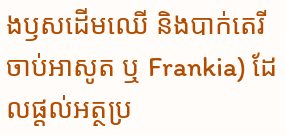ងឫសដើមឈើ និងបាក់តេរីចាប់អាសូត ឬ Frankia) ដែលផ្តល់អត្ថប្រ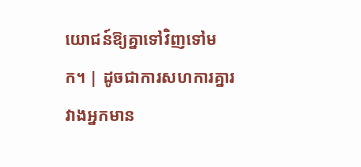យោជន៍ឱ្យគ្នាទៅវិញទៅមក។ | ដូចជាការសហការគ្នារវាងអ្នកមាន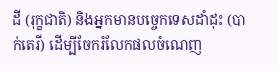ដី (រុក្ខជាតិ) និងអ្នកមានបច្ចេកទេសដាំដុះ (បាក់តេរី) ដើម្បីចែករំលែកផលចំណេញ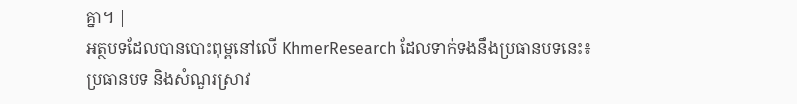គ្នា។ |
អត្ថបទដែលបានបោះពុម្ពនៅលើ KhmerResearch ដែលទាក់ទងនឹងប្រធានបទនេះ៖
ប្រធានបទ និងសំណួរស្រាវ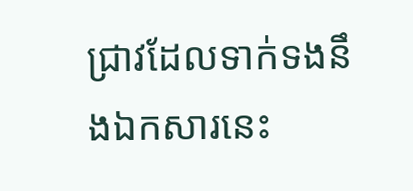ជ្រាវដែលទាក់ទងនឹងឯកសារនេះ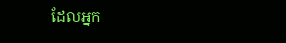ដែលអ្នក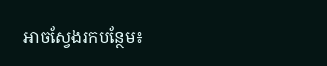អាចស្វែងរកបន្ថែម៖